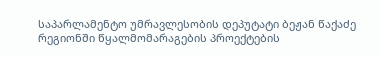საპარლამენტო უმრავლესობის დეპუტატი ბეჟან წაქაძე რეგიონში წყალმომარაგების პროექტების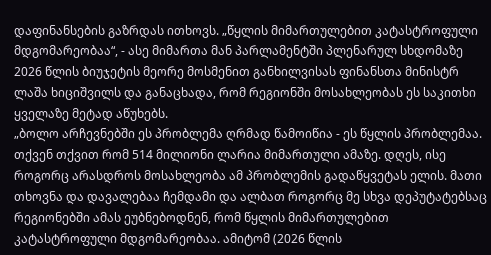დაფინანსების გაზრდას ითხოვს. „წყლის მიმართულებით კატასტროფული მდგომარეობაა“, - ასე მიმართა მან პარლამენტში პლენარულ სხდომაზე 2026 წლის ბიუჯეტის მეორე მოსმენით განხილვისას ფინანსთა მინისტრ ლაშა ხიციშვილს და განაცხადა, რომ რეგიონში მოსახლეობას ეს საკითხი ყველაზე მეტად აწუხებს.
„ბოლო არჩევნებში ეს პრობლემა ღრმად წამოიწია - ეს წყლის პრობლემაა. თქვენ თქვით რომ 514 მილიონი ლარია მიმართული ამაზე. დღეს, ისე როგორც არასდროს მოსახლეობა ამ პრობლემის გადაწყვეტას ელის. მათი თხოვნა და დავალებაა ჩემდამი და ალბათ როგორც მე სხვა დეპუტატებსაც რეგიონებში ამას ეუბნებოდნენ, რომ წყლის მიმართულებით კატასტროფული მდგომარეობაა. ამიტომ (2026 წლის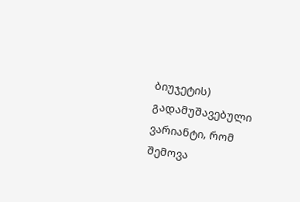ბიუჯეტის) გადამუშავებული ვარიანტი, რომ შემოვა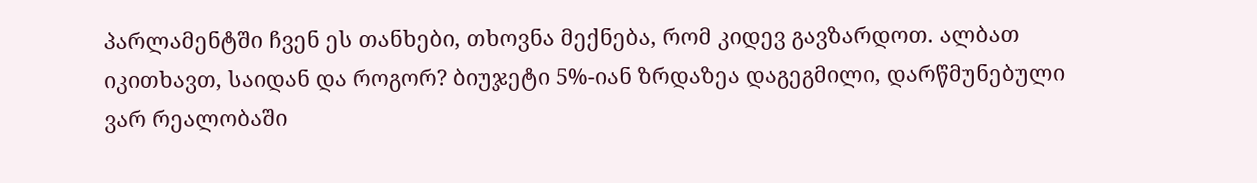პარლამენტში ჩვენ ეს თანხები, თხოვნა მექნება, რომ კიდევ გავზარდოთ. ალბათ იკითხავთ, საიდან და როგორ? ბიუჯეტი 5%-იან ზრდაზეა დაგეგმილი, დარწმუნებული ვარ რეალობაში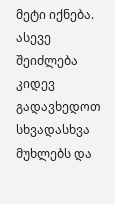მეტი იქნება. ასევე შეიძლება კიდევ გადავხედოთ სხვადასხვა მუხლებს და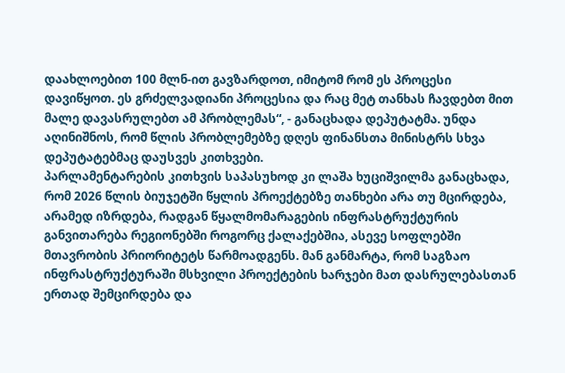დაახლოებით 100 მლნ-ით გავზარდოთ, იმიტომ რომ ეს პროცესი დავიწყოთ. ეს გრძელვადიანი პროცესია და რაც მეტ თანხას ჩავდებთ მით მალე დავასრულებთ ამ პრობლემას“, - განაცხადა დეპუტატმა. უნდა აღინიშნოს, რომ წლის პრობლემებზე დღეს ფინანსთა მინისტრს სხვა დეპუტატებმაც დაუსვეს კითხვები.
პარლამენტარების კითხვის საპასუხოდ კი ლაშა ხუციშვილმა განაცხადა, რომ 2026 წლის ბიუჯეტში წყლის პროექტებზე თანხები არა თუ მცირდება, არამედ იზრდება, რადგან წყალმომარაგების ინფრასტრუქტურის განვითარება რეგიონებში როგორც ქალაქებშია, ასევე სოფლებში მთავრობის პრიორიტეტს წარმოადგენს. მან განმარტა, რომ საგზაო ინფრასტრუქტურაში მსხვილი პროექტების ხარჯები მათ დასრულებასთან ერთად შემცირდება და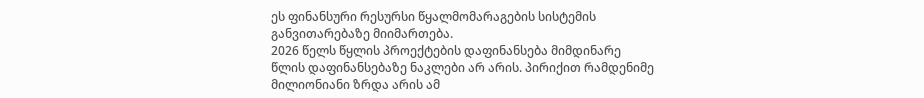ეს ფინანსური რესურსი წყალმომარაგების სისტემის განვითარებაზე მიიმართება.
2026 წელს წყლის პროექტების დაფინანსება მიმდინარე წლის დაფინანსებაზე ნაკლები არ არის. პირიქით რამდენიმე მილიონიანი ზრდა არის ამ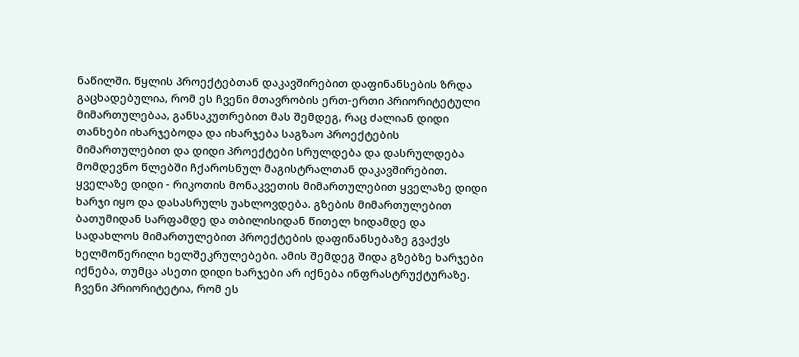ნაწილში. წყლის პროექტებთან დაკავშირებით დაფინანსების ზრდა გაცხადებულია, რომ ეს ჩვენი მთავრობის ერთ-ერთი პრიორიტეტული მიმართულებაა, განსაკუთრებით მას შემდეგ, რაც ძალიან დიდი თანხები იხარჯებოდა და იხარჯება საგზაო პროექტების მიმართულებით და დიდი პროექტები სრულდება და დასრულდება მომდევნო წლებში ჩქაროსნულ მაგისტრალთან დაკავშირებით. ყველაზე დიდი - რიკოთის მონაკვეთის მიმართულებით ყველაზე დიდი ხარჯი იყო და დასასრულს უახლოვდება. გზების მიმართულებით ბათუმიდან სარფამდე და თბილისიდან წითელ ხიდამდე და სადახლოს მიმართულებით პროექტების დაფინანსებაზე გვაქვს ხელმოწერილი ხელშეკრულებები. ამის შემდეგ შიდა გზებზე ხარჯები იქნება, თუმცა ასეთი დიდი ხარჯები არ იქნება ინფრასტრუქტურაზე. ჩვენი პრიორიტეტია, რომ ეს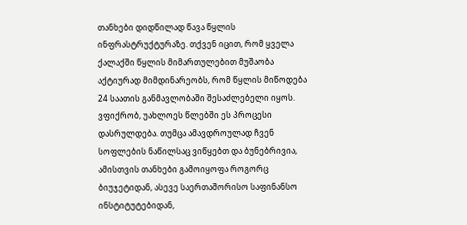თანხები დიდწილად წავა წყლის ინფრასტრუქტურაზე. თქვენ იცით, რომ ყველა ქალაქში წყლის მიმართულებით მუშაობა აქტიურად მიმდინარეობს, რომ წყლის მიწოდება 24 საათის განმავლობაში შესაძლებელი იყოს. ვფიქრობ, უახლოეს წლებში ეს პროცესი დასრულდება. თუმცა ამავდროულად ჩვენ სოფლების ნაწილსაც ვიწყებთ და ბუნებრივია, ამისთვის თანხები გამოიყოფა როგორც ბიუჯეტიდან, ასევე საერთაშორისო საფინანსო ინსტიტუტებიდან,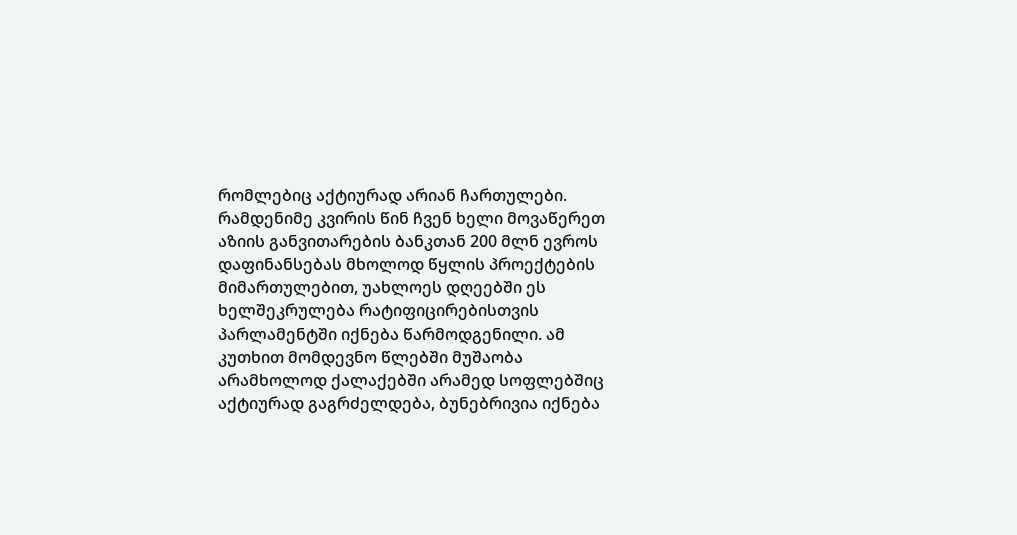რომლებიც აქტიურად არიან ჩართულები. რამდენიმე კვირის წინ ჩვენ ხელი მოვაწერეთ აზიის განვითარების ბანკთან 200 მლნ ევროს დაფინანსებას მხოლოდ წყლის პროექტების მიმართულებით, უახლოეს დღეებში ეს ხელშეკრულება რატიფიცირებისთვის პარლამენტში იქნება წარმოდგენილი. ამ კუთხით მომდევნო წლებში მუშაობა არამხოლოდ ქალაქებში არამედ სოფლებშიც აქტიურად გაგრძელდება, ბუნებრივია იქნება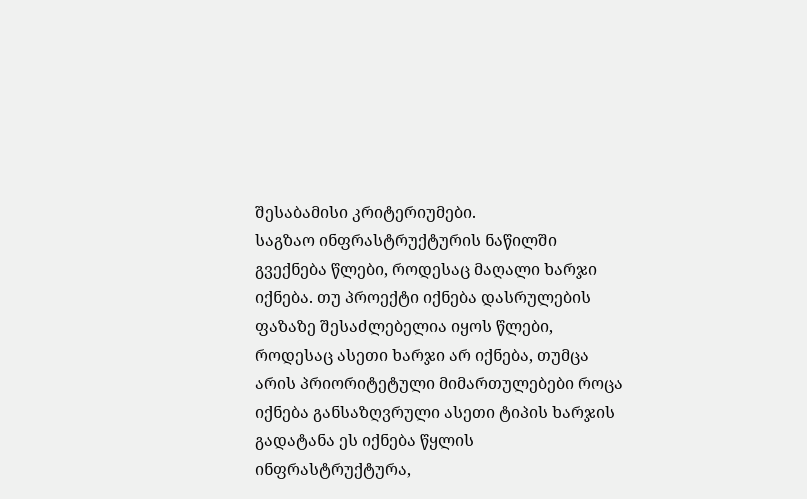შესაბამისი კრიტერიუმები.
საგზაო ინფრასტრუქტურის ნაწილში გვექნება წლები, როდესაც მაღალი ხარჯი იქნება. თუ პროექტი იქნება დასრულების ფაზაზე შესაძლებელია იყოს წლები, როდესაც ასეთი ხარჯი არ იქნება, თუმცა არის პრიორიტეტული მიმართულებები როცა იქნება განსაზღვრული ასეთი ტიპის ხარჯის გადატანა ეს იქნება წყლის ინფრასტრუქტურა,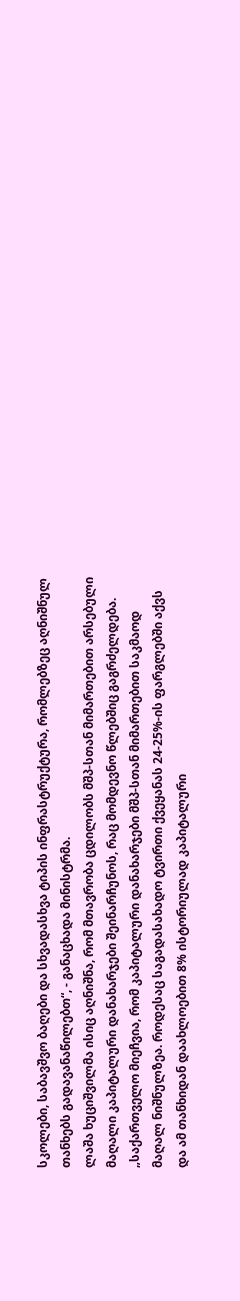სკოლები, საბავშვო ბაღები და სხვადასხვა ტიპის ინფრასტრუქტურა, რომლებზეც აღნიშნულ თანხებს გადავანაწილებთ“, - განაცხადა მინისტრმა.
ლაშა ხუციშვილმა ისიც აღნიშნა, რომ მთავრობა ცდილობს მშპ-სთან მიმართებით არსებული მაღალი კაპიტალური დანახარჯები შეინარჩუნოს, რაც მომდევნო წლებშიც გაგრძელდება.
„საქართველო მიეჩვია, რომ კაპიტალური დანახარჯები მშპ-სთან მიმართებით საკმაოდ მაღალ ნიშნულზეა. როდესაც საგადასახადო ტვირთი ქვეყანას 24-25%-ის ფარგლებში აქვს და ამ თანხიდან დაახლოებით 8% ისტორიულად კაპიტალური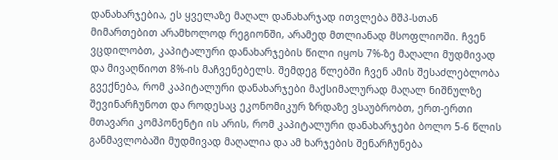დანახარჯებია, ეს ყველაზე მაღალ დანახარჯად ითვლება მშპ-სთან მიმართებით არამხოლოდ რეგიონში, არამედ მთლიანად მსოფლიოში. ჩვენ ვცდილობთ, კაპიტალური დანახარჯების წილი იყოს 7%-ზე მაღალი მუდმივად და მივაღწიოთ 8%-ის მაჩვენებელს. შემდეგ წლებში ჩვენ ამის შესაძლებლობა გვექნება, რომ კაპიტალური დანახარჯები მაქსიმალურად მაღალ ნიშნულზე შევინარჩუნოთ და როდესაც ეკონომიკურ ზრდაზე ვსაუბრობთ, ერთ-ერთი მთავარი კომპონენტი ის არის, რომ კაპიტალური დანახარჯები ბოლო 5-6 წლის განმავლობაში მუდმივად მაღალია და ამ ხარჯების შენარჩუნება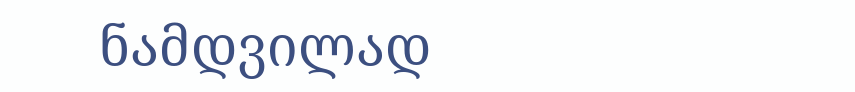ნამდვილად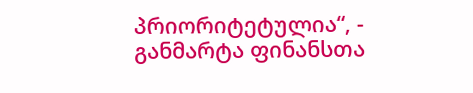პრიორიტეტულია“, - განმარტა ფინანსთა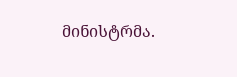მინისტრმა.